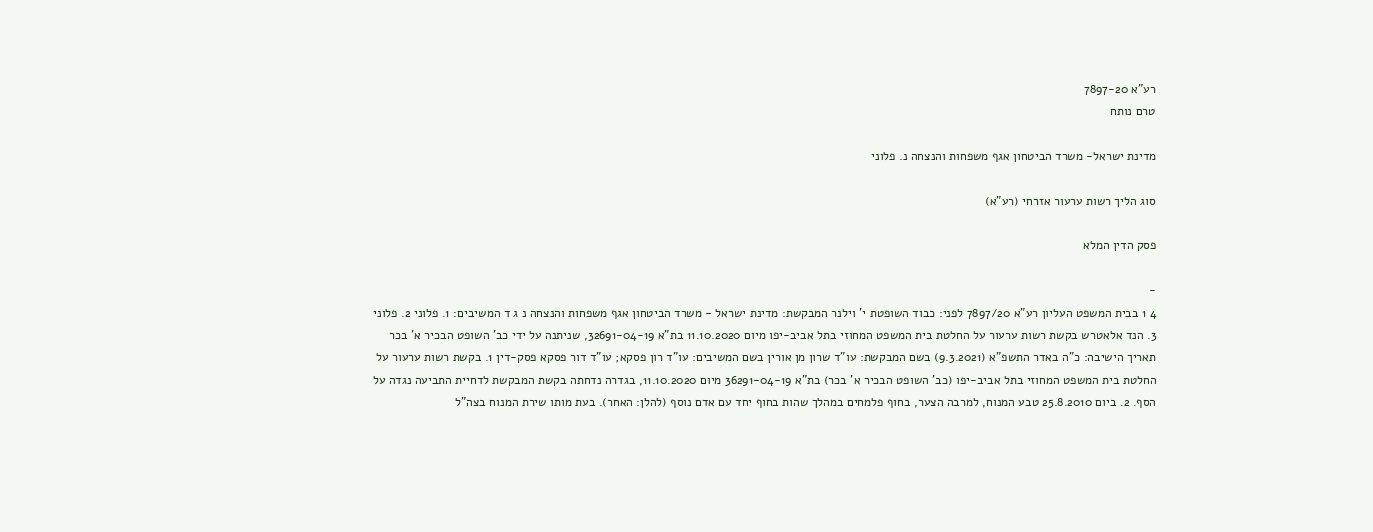רע"א 7897-20
טרם נותח

מדינת ישראל- משרד הביטחון אגף משפחות והנצחה נ. פלוני

סוג הליך רשות ערעור אזרחי (רע"א)

פסק הדין המלא

-
4 1 בבית המשפט העליון רע"א 7897/20 לפני: כבוד השופטת י' וילנר המבקשת: מדינת ישראל - משרד הביטחון אגף משפחות והנצחה נ ג ד המשיבים: 1. פלוני 2. פלוני 3. הנד אלאטרש בקשת רשות ערעור על החלטת בית המשפט המחוזי בתל אביב-יפו מיום 11.10.2020 בת"א 32691-04-19, שניתנה על ידי כב' השופט הבכיר א' בכר תאריך הישיבה: כ"ה באדר התשפ"א (9.3.2021) בשם המבקשת: עו"ד שרון מן אורין בשם המשיבים: עו"ד רון פסקא; עו"ד דור פסקא פסק-דין 1. בקשת רשות ערעור על החלטת בית המשפט המחוזי בתל אביב-יפו (כב' השופט הבכיר א' בכר) בת"א 36291-04-19 מיום 11.10.2020, בגדרה נדחתה בקשת המבקשת לדחיית התביעה נגדה על הסף. 2. ביום 25.8.2010 טבע המנוח, למרבה הצער, בחוף פלמחים במהלך שהות בחוף יחד עם אדם נוסף (להלן: האחר). בעת מותו שירת המנוח בצה"ל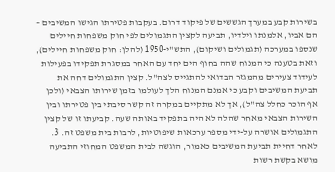בשירות קבע במערך הגששים של פיקוד דרום. בעקבות פטירתו הגישו המשיבים – הם אביו, אלמנתו וילדיו, תביעה לקצין התגמולים לפי חוק משפחות חיילים שנספו במערכה (תגמולים ושיקום), התש"י-1950 (להלן: חוק משפחות חיילים), וזאת בטענה כי המנוח שהה בחוף הים יחד עם האחר במסגרת תפקידו בפעילות לעידוד צעירים מהמגזר הבדואי להתגייס לצה"ל. קצין התגמולים דחה את תביעת המשיבים וקבע כי אמנם המנוח הלך לעולמו בזמן שירותו הצבאי (ולכן אף הוכר כחלל צה"ל), אך לא מתקיים במקרה זה קשר סיבתי בין פטירתו ובין השירות הצבאי מאחר שהלה לא היה בתפקיד באותה שעה. קביעתו זו של קצין התגמולים אושרה על-ידי מספר ערכאות שיפוטיות, לרבות בית משפט זה. 3. לאחר דחיית תביעת המשיבים כאמור, הוגשה לבית המשפט המחוזי התביעה מושא בקשת רשות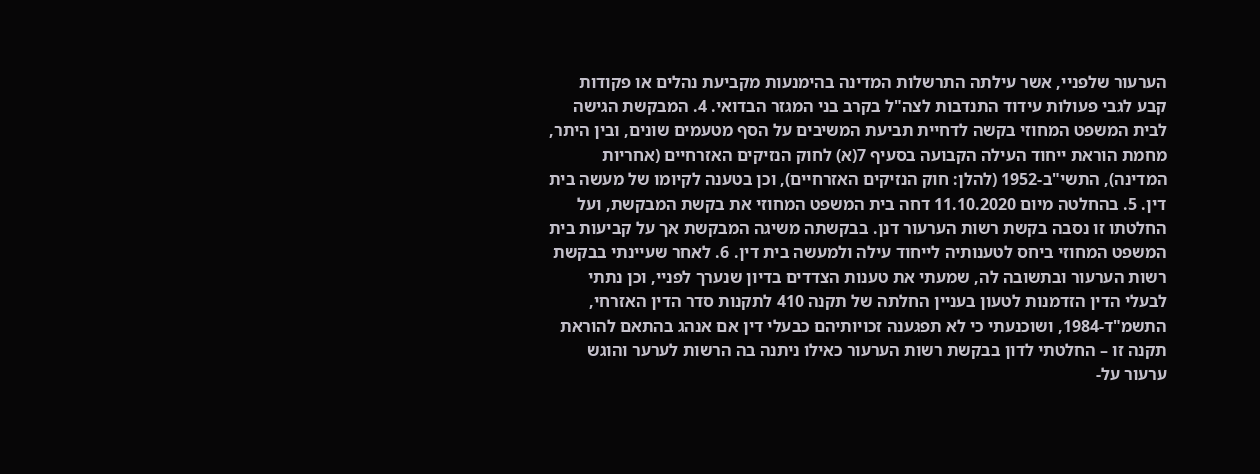הערעור שלפניי, אשר עילתה התרשלות המדינה בהימנעות מקביעת נהלים או פקודות קבע לגבי פעולות עידוד התנדבות לצה"ל בקרב בני המגזר הבדואי. 4. המבקשת הגישה לבית המשפט המחוזי בקשה לדחיית תביעת המשיבים על הסף מטעמים שונים, ובין היתר, מחמת הוראת ייחוד העילה הקבועה בסעיף 7(א) לחוק הנזיקים האזרחיים (אחריות המדינה), התשי"ב-1952 (להלן: חוק הנזיקים האזרחיים), וכן בטענה לקיומו של מעשה בית דין. 5. בהחלטה מיום 11.10.2020 דחה בית המשפט המחוזי את בקשת המבקשת, ועל החלטתו זו נסבה בקשת רשות הערעור דנן. בבקשתה משיגה המבקשת אך על קביעות בית המשפט המחוזי ביחס לטענותיה לייחוד עילה ולמעשה בית דין. 6. לאחר שעיינתי בבקשת רשות הערעור ובתשובה לה, שמעתי את טענות הצדדים בדיון שנערך לפניי, וכן נתתי לבעלי הדין הזדמנות לטעון בעניין החלתה של תקנה 410 לתקנות סדר הדין האזרחי, התשמ"ד-1984, ושוכנעתי כי לא תפגענה זכויותיהם כבעלי דין אם אנהג בהתאם להוראת תקנה זו – החלטתי לדון בבקשת רשות הערעור כאילו ניתנה בה הרשות לערער והוגש ערעור על-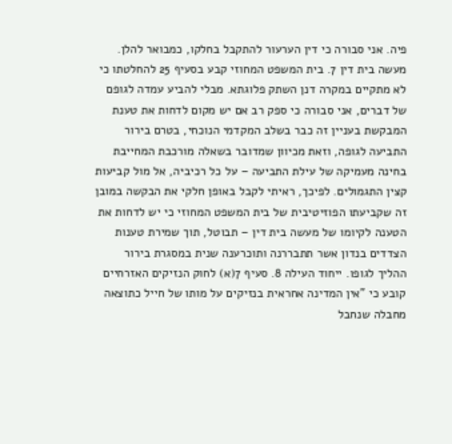פיה. אני סבורה כי דין הערעור להתקבל בחלקו, כמבואר להלן. מעשה בית דין 7. בית המשפט המחוזי קבע בסעיף 25 להחלטתו כי לא מתקיים במקרה דנן השתק פלוגתא. מבלי להביע עמדה לגופם של דברים, אני סבורה כי ספק רב אם יש מקום לדחות את טענת המבקשת בעניין זה כבר בשלב המקדמי הנוכחי, בטרם בירור התביעה לגופה, וזאת מכיוון שמדובר בשאלה מורכבת המחייבת בחינה מעמיקה של עילת התביעה – על כל רכיביה, אל מול קביעות קצין התגמולים. לפיכך, ראיתי לקבל באופן חלקי את הבקשה במובן זה שקביעתו הפוזיטיבית של בית המשפט המחוזי כי יש לדחות את הטענה לקיומו של מעשה בית דין – תבוטל, תוך שמירת טענות הצדדים בנדון אשר תתבררנה ותוכרענה שנית במסגרת בירור ההליך לגופו. ייחוד העילה 8. סעיף 7(א) לחוק הנזיקים האזרחיים קובע כי "אין המדינה אחראית בנזיקים על מותו של חייל כתוצאה מחבלה שנחבל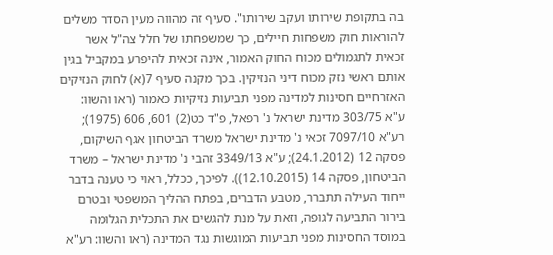בה בתקופת שירותו ועקב שירותו". סעיף זה מהווה מעין הסדר משלים להוראות חוק משפחות חיילים, כך שמשפחתו של חלל צה"ל אשר זכאית לתגמולים מכוח החוק האמור, אינה זכאית להיפרע במקביל בגין אותם ראשי נזק מכוח דיני הנזיקין. בכך מקנה סעיף 7(א) לחוק הנזיקים האזרחיים חסינות למדינה מפני תביעות נזיקיות כאמור (ראו והשוו: ע"א 303/75 מדינת ישראל נ' רפאל, פ"ד כט(2) 601, 606 (1975); רע"א 7097/10 זכאי נ' מדינת ישראל משרד הביטחון אגף השיקום, פסקה 12 (24.1.2012); ע"א 3349/13 זהבי נ' מדינת ישראל – משרד הביטחון, פסקה 14 (12.10.2015)). לפיכך, ככלל, ראוי כי טענה בדבר ייחוד העילה תתברר, מטבע הדברים, בפתח ההליך המשפטי ובטרם בירור התביעה לגופה, וזאת על מנת להגשים את התכלית הגלומה במוסד החסינות מפני תביעות המוגשות נגד המדינה (ראו והשוו: רע"א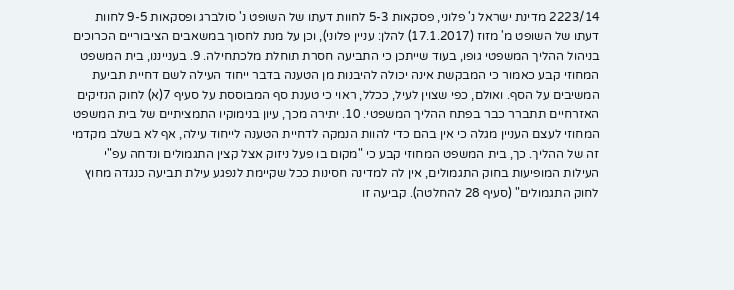2223/14 מדינת ישראל נ' פלוני, פסקאות 5-3 לחוות דעתו של השופט נ' סולברג ופסקאות 9-5 לחוות דעתו של השופט מ' מזוז (17.1.2017) להלן: עניין פלוני), וכן על מנת לחסוך במשאבים הציבוריים הכרוכים בניהול ההליך המשפטי גופו, בעוד שייתכן כי התביעה חסרת תוחלת מלכתחילה. 9. בענייננו, בית המשפט המחוזי קבע כאמור כי המבקשת אינה יכולה להיבנות מן הטענה בדבר ייחוד העילה לשם דחיית תביעת המשיבים על הסף. ואולם, כפי שצוין לעיל, ככלל, ראוי כי טענת סף המבוססת על סעיף 7(א) לחוק הנזיקים האזרחיים תתברר כבר בפתח ההליך המשפטי. 10. יתירה מכך, עיון בנימוקיו התמציתיים של בית המשפט המחוזי לעצם העניין מגלה כי אין בהם כדי להוות הנמקה לדחיית הטענה לייחוד עילה, אף לא בשלב מקדמי זה של ההליך. כך, בית המשפט המחוזי קבע כי "מקום בו פעל ניזוק אצל קצין התגמולים ונדחה עפ"י העילות המופיעות בחוק התגמולים, אין לה למדינה חסינות ככל שקיימת לנפגע עילת תביעה כנגדה מחוץ לחוק התגמולים" (סעיף 28 להחלטה). קביעה זו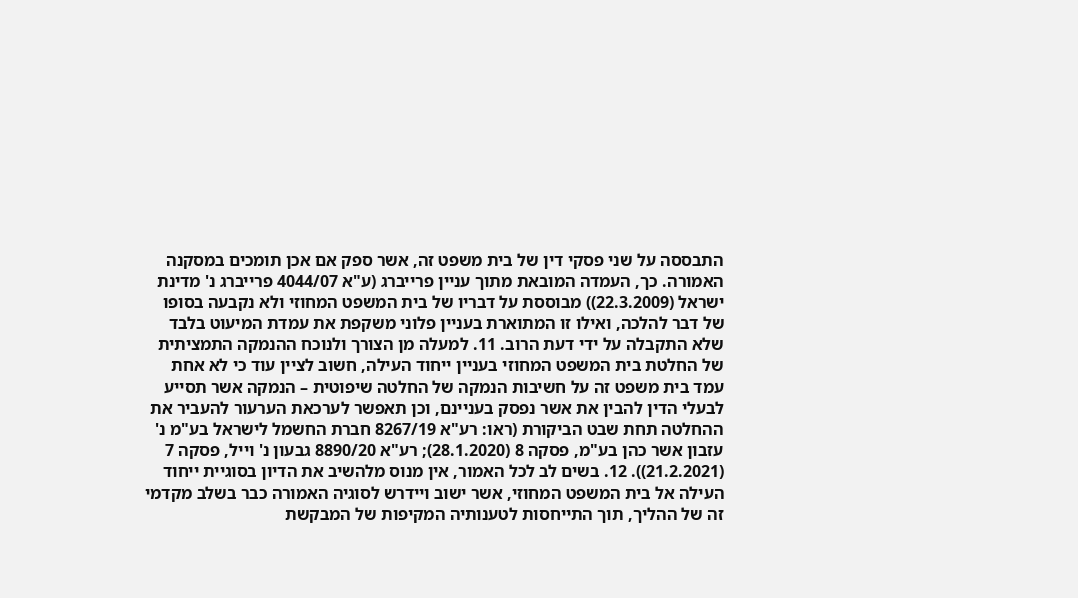התבססה על שני פסקי דין של בית משפט זה, אשר ספק אם אכן תומכים במסקנה האמורה. כך, העמדה המובאת מתוך עניין פרייברג (ע"א 4044/07 פרייברג נ' מדינת ישראל (22.3.2009)) מבוססת על דבריו של בית המשפט המחוזי ולא נקבעה בסופו של דבר להלכה, ואילו זו המתוארת בעניין פלוני משקפת את עמדת המיעוט בלבד שלא התקבלה על ידי דעת הרוב. 11. למעלה מן הצורך ולנוכח ההנמקה התמציתית של החלטת בית המשפט המחוזי בעניין ייחוד העילה, חשוב לציין עוד כי לא אחת עמד בית משפט זה על חשיבות הנמקה של החלטה שיפוטית – הנמקה אשר תסייע לבעלי הדין להבין את אשר נפסק בעניינם, וכן תאפשר לערכאת הערעור להעביר את ההחלטה תחת שבט הביקורת (ראו: רע"א 8267/19 חברת החשמל לישראל בע"מ נ' עזבון אשר כהן בע"מ, פסקה 8 (28.1.2020); רע"א 8890/20 גבעון נ' וייל, פסקה 7 (21.2.2021)). 12. בשים לב לכל האמור, אין מנוס מלהשיב את הדיון בסוגיית ייחוד העילה אל בית המשפט המחוזי, אשר ישוב ויידרש לסוגיה האמורה כבר בשלב מקדמי זה של ההליך, תוך התייחסות לטענותיה המקיפות של המבקשת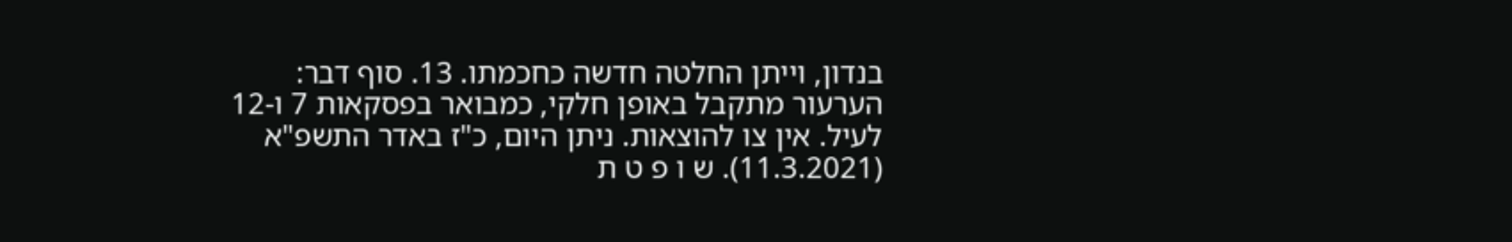בנדון, וייתן החלטה חדשה כחכמתו. 13. סוף דבר: הערעור מתקבל באופן חלקי, כמבואר בפסקאות 7 ו-12 לעיל. אין צו להוצאות. ניתן היום, כ"ז באדר התשפ"א (11.3.2021). ש ו פ ט ת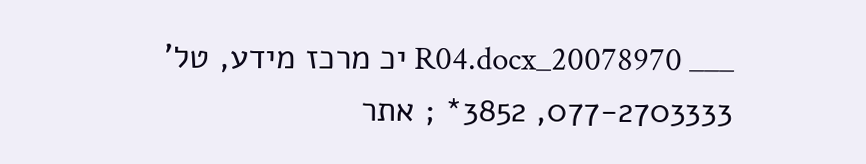___ 20078970_R04.docx יכ מרכז מידע, טל' 077-2703333, 3852* ; אתר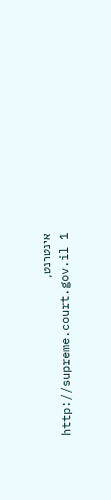אינטרנט, http://supreme.court.gov.il 1